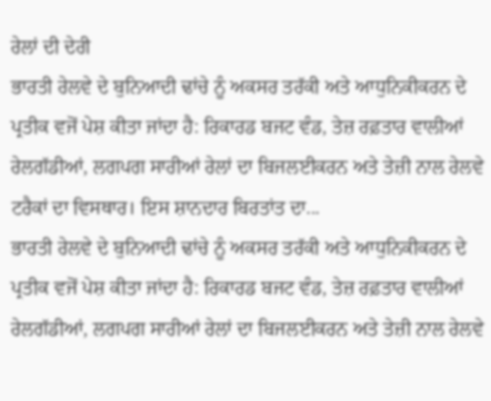ਰੇਲਾਂ ਦੀ ਦੇਰੀ
ਭਾਰਤੀ ਰੇਲਵੇ ਦੇ ਬੁਨਿਆਦੀ ਢਾਂਚੇ ਨੂੰ ਅਕਸਰ ਤਰੱਕੀ ਅਤੇ ਆਧੁਨਿਕੀਕਰਨ ਦੇ ਪ੍ਰਤੀਕ ਵਜੋਂ ਪੇਸ਼ ਕੀਤਾ ਜਾਂਦਾ ਹੈ: ਰਿਕਾਰਡ ਬਜਟ ਵੰਡ, ਤੇਜ਼ ਰਫ਼ਤਾਰ ਵਾਲੀਆਂ ਰੇਲਗੱਡੀਆਂ, ਲਗਪਗ ਸਾਰੀਆਂ ਰੇਲਾਂ ਦਾ ਬਿਜਲਈਕਰਨ ਅਤੇ ਤੇਜ਼ੀ ਨਾਲ ਰੇਲਵੇ ਟਰੈਕਾਂ ਦਾ ਵਿਸਥਾਰ। ਇਸ ਸ਼ਾਨਦਾਰ ਬਿਰਤਾਂਤ ਦਾ...
ਭਾਰਤੀ ਰੇਲਵੇ ਦੇ ਬੁਨਿਆਦੀ ਢਾਂਚੇ ਨੂੰ ਅਕਸਰ ਤਰੱਕੀ ਅਤੇ ਆਧੁਨਿਕੀਕਰਨ ਦੇ ਪ੍ਰਤੀਕ ਵਜੋਂ ਪੇਸ਼ ਕੀਤਾ ਜਾਂਦਾ ਹੈ: ਰਿਕਾਰਡ ਬਜਟ ਵੰਡ, ਤੇਜ਼ ਰਫ਼ਤਾਰ ਵਾਲੀਆਂ ਰੇਲਗੱਡੀਆਂ, ਲਗਪਗ ਸਾਰੀਆਂ ਰੇਲਾਂ ਦਾ ਬਿਜਲਈਕਰਨ ਅਤੇ ਤੇਜ਼ੀ ਨਾਲ ਰੇਲਵੇ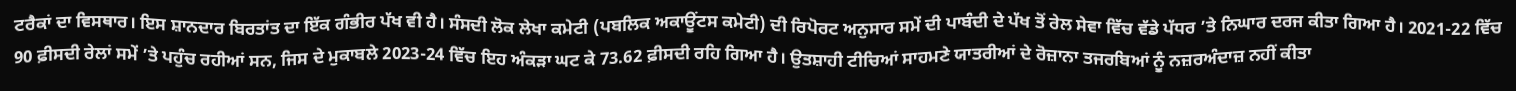ਟਰੈਕਾਂ ਦਾ ਵਿਸਥਾਰ। ਇਸ ਸ਼ਾਨਦਾਰ ਬਿਰਤਾਂਤ ਦਾ ਇੱਕ ਗੰਭੀਰ ਪੱਖ ਵੀ ਹੈ। ਸੰਸਦੀ ਲੋਕ ਲੇਖਾ ਕਮੇਟੀ (ਪਬਲਿਕ ਅਕਾਊਂਟਸ ਕਮੇਟੀ) ਦੀ ਰਿਪੋਰਟ ਅਨੁਸਾਰ ਸਮੇਂ ਦੀ ਪਾਬੰਦੀ ਦੇ ਪੱਖ ਤੋਂ ਰੇਲ ਸੇਵਾ ਵਿੱਚ ਵੱਡੇ ਪੱਧਰ ’ਤੇ ਨਿਘਾਰ ਦਰਜ ਕੀਤਾ ਗਿਆ ਹੈ। 2021-22 ਵਿੱਚ 90 ਫ਼ੀਸਦੀ ਰੇਲਾਂ ਸਮੇਂ ’ਤੇ ਪਹੁੰਚ ਰਹੀਆਂ ਸਨ, ਜਿਸ ਦੇ ਮੁਕਾਬਲੇ 2023-24 ਵਿੱਚ ਇਹ ਅੰਕੜਾ ਘਟ ਕੇ 73.62 ਫ਼ੀਸਦੀ ਰਹਿ ਗਿਆ ਹੈ। ਉਤਸ਼ਾਹੀ ਟੀਚਿਆਂ ਸਾਹਮਣੇ ਯਾਤਰੀਆਂ ਦੇ ਰੋਜ਼ਾਨਾ ਤਜਰਬਿਆਂ ਨੂੰ ਨਜ਼ਰਅੰਦਾਜ਼ ਨਹੀਂ ਕੀਤਾ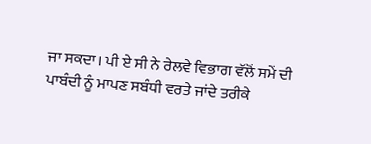ਜਾ ਸਕਦਾ। ਪੀ ਏ ਸੀ ਨੇ ਰੇਲਵੇ ਵਿਭਾਗ ਵੱਲੋਂ ਸਮੇਂ ਦੀ ਪਾਬੰਦੀ ਨੂੰ ਮਾਪਣ ਸਬੰਧੀ ਵਰਤੇ ਜਾਂਦੇ ਤਰੀਕੇ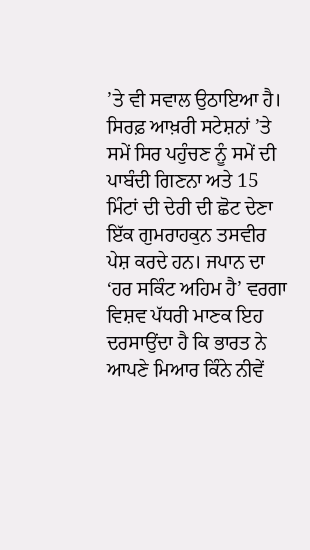’ਤੇ ਵੀ ਸਵਾਲ ਉਠਾਇਆ ਹੈ। ਸਿਰਫ਼ ਆਖ਼ਰੀ ਸਟੇਸ਼ਨਾਂ ’ਤੇ ਸਮੇਂ ਸਿਰ ਪਹੁੰਚਣ ਨੂੰ ਸਮੇਂ ਦੀ ਪਾਬੰਦੀ ਗਿਣਨਾ ਅਤੇ 15 ਮਿੰਟਾਂ ਦੀ ਦੇਰੀ ਦੀ ਛੋਟ ਦੇਣਾ ਇੱਕ ਗੁਮਰਾਹਕੁਨ ਤਸਵੀਰ ਪੇਸ਼ ਕਰਦੇ ਹਨ। ਜਪਾਨ ਦਾ ‘ਹਰ ਸਕਿੰਟ ਅਹਿਮ ਹੈ’ ਵਰਗਾ ਵਿਸ਼ਵ ਪੱਧਰੀ ਮਾਣਕ ਇਹ ਦਰਸਾਉਂਦਾ ਹੈ ਕਿ ਭਾਰਤ ਨੇ ਆਪਣੇ ਮਿਆਰ ਕਿੰਨੇ ਨੀਵੇਂ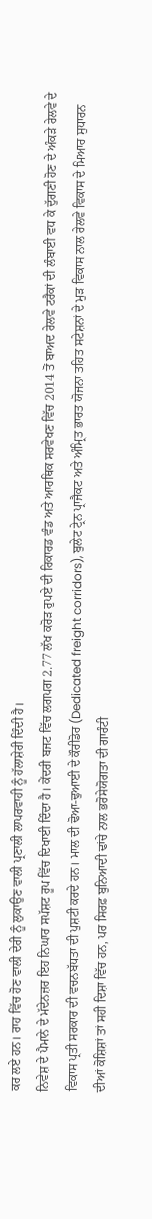ਕਰ ਲਏ ਹਨ। ਰਾਹ ਵਿੱਚ ਹੋਣ ਵਾਲੀ ਦੇਰੀ ਨੂੰ ਲੁਕਾਉਣ ਵਾਲੀ ਪ੍ਰਣਾਲੀ ਲਾਪਰਵਾਹੀ ਨੂੰ ਹੱਲਾਸ਼ੇਰੀ ਦਿੰਦੀ ਹੈ।
ਨਿਵੇਸ਼ ਦੇ ਪੈਮਾਨੇ ਦੇ ਮੱਦੇਨਜ਼ਰ ਇਹ ਨਿਘਾਰ ਸਪੱਸ਼ਟ ਰੂਪ ਵਿੱਚ ਦਿਖਾਈ ਦਿੰਦਾ ਹੈ। ਕੇਂਦਰੀ ਬਜਟ ਵਿੱਚ ਲਗਪਗ 2.77 ਲੱਖ ਕਰੋੜ ਰੁਪਏ ਦੀ ਰਿਕਾਰਡ ਵੰਡ ਅਤੇ ਆਰਥਿਕ ਸਰਵੇਖਣ ਵਿੱਚ 2014 ਤੋਂ ਬਾਅਦ ਰੇਲਵੇ ਟਰੈਕਾਂ ਦੀ ਲੰਬਾਈ ਵਧ ਕੇ ਦੁੱਗਣੀ ਹੋਣ ਦੇ ਅੰਕੜੇ ਰੇਲਵੇ ਦੇ ਵਿਕਾਸ ਪ੍ਰਤੀ ਸਰਕਾਰ ਦੀ ਵਚਨਬੱਧਤਾ ਦੀ ਪੁਸ਼ਟੀ ਕਰਦੇ ਹਨ। ਮਾਲ ਦੀ ਢੋਆ-ਢੁਆਈ ਦੇ ਕੌਰੀਡੋਰ (Dedicated freight corridors), ਬੁਲੇਟ ਟ੍ਰੇਨ ਪ੍ਰਾਜੈਕਟ ਅਤੇ ਅੰਮ੍ਰਿਤ ਭਾਰਤ ਯੋਜਨਾ ਤਹਿਤ ਸਟੇਸ਼ਨਾਂ ਦੇ ਮੁੜ ਵਿਕਾਸ ਨਾਲ ਰੇਲਵੇ ਵਿਕਾਸ ਦੇ ਮਿਆਰ ਸੁਧਾਰਨ ਦੀਆਂ ਕੋਸ਼ਿਸ਼ਾਂ ਤਾਂ ਸਹੀ ਦਿਸ਼ਾ ਵਿੱਚ ਹਨ, ਪਰ ਸਿਰਫ਼ ਬੁਨਿਆਦੀ ਢਾਂਚੇ ਨਾਲ ਭਰੋਸੇਯੋਗਤਾ ਦੀ ਗਾਰੰਟੀ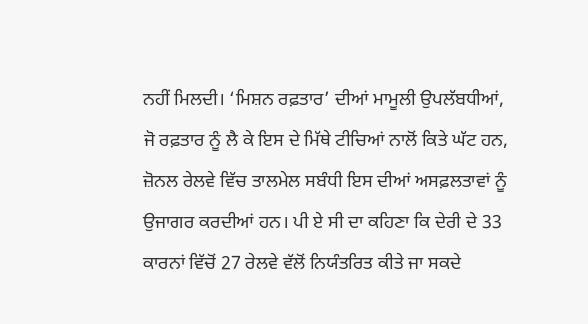ਨਹੀਂ ਮਿਲਦੀ। ‘ਮਿਸ਼ਨ ਰਫ਼ਤਾਰ’ ਦੀਆਂ ਮਾਮੂਲੀ ਉਪਲੱਬਧੀਆਂ, ਜੋ ਰਫ਼ਤਾਰ ਨੂੰ ਲੈ ਕੇ ਇਸ ਦੇ ਮਿੱਥੇ ਟੀਚਿਆਂ ਨਾਲੋਂ ਕਿਤੇ ਘੱਟ ਹਨ, ਜ਼ੋਨਲ ਰੇਲਵੇ ਵਿੱਚ ਤਾਲਮੇਲ ਸਬੰਧੀ ਇਸ ਦੀਆਂ ਅਸਫ਼ਲਤਾਵਾਂ ਨੂੰ ਉਜਾਗਰ ਕਰਦੀਆਂ ਹਨ। ਪੀ ਏ ਸੀ ਦਾ ਕਹਿਣਾ ਕਿ ਦੇਰੀ ਦੇ 33 ਕਾਰਨਾਂ ਵਿੱਚੋਂ 27 ਰੇਲਵੇ ਵੱਲੋਂ ਨਿਯੰਤਰਿਤ ਕੀਤੇ ਜਾ ਸਕਦੇ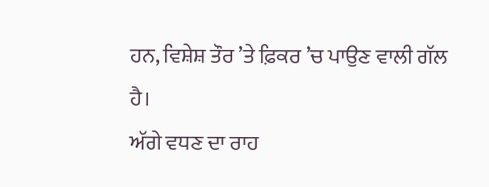ਹਨ, ਵਿਸ਼ੇਸ਼ ਤੌਰ ’ਤੇ ਫ਼ਿਕਰ ’ਚ ਪਾਉਣ ਵਾਲੀ ਗੱਲ ਹੈ।
ਅੱਗੇ ਵਧਣ ਦਾ ਰਾਹ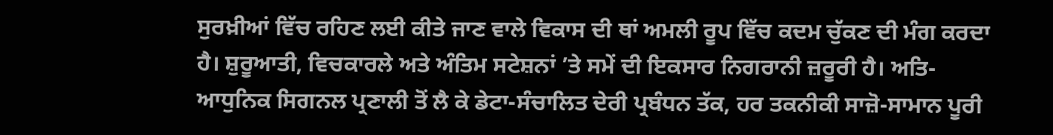ਸੁਰਖ਼ੀਆਂ ਵਿੱਚ ਰਹਿਣ ਲਈ ਕੀਤੇ ਜਾਣ ਵਾਲੇ ਵਿਕਾਸ ਦੀ ਥਾਂ ਅਮਲੀ ਰੂਪ ਵਿੱਚ ਕਦਮ ਚੁੱਕਣ ਦੀ ਮੰਗ ਕਰਦਾ ਹੈ। ਸ਼ੁਰੂਆਤੀ, ਵਿਚਕਾਰਲੇ ਅਤੇ ਅੰਤਿਮ ਸਟੇਸ਼ਨਾਂ ’ਤੇ ਸਮੇਂ ਦੀ ਇਕਸਾਰ ਨਿਗਰਾਨੀ ਜ਼ਰੂਰੀ ਹੈ। ਅਤਿ-ਆਧੁਨਿਕ ਸਿਗਨਲ ਪ੍ਰਣਾਲੀ ਤੋਂ ਲੈ ਕੇ ਡੇਟਾ-ਸੰਚਾਲਿਤ ਦੇਰੀ ਪ੍ਰਬੰਧਨ ਤੱਕ, ਹਰ ਤਕਨੀਕੀ ਸਾਜ਼ੋ-ਸਾਮਾਨ ਪੂਰੀ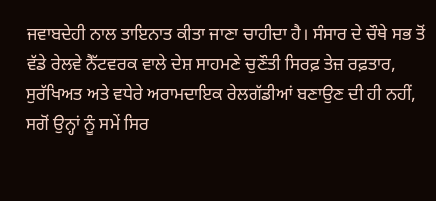ਜਵਾਬਦੇਹੀ ਨਾਲ ਤਾਇਨਾਤ ਕੀਤਾ ਜਾਣਾ ਚਾਹੀਦਾ ਹੈ। ਸੰਸਾਰ ਦੇ ਚੌਥੇ ਸਭ ਤੋਂ ਵੱਡੇ ਰੇਲਵੇ ਨੈੱਟਵਰਕ ਵਾਲੇ ਦੇਸ਼ ਸਾਹਮਣੇ ਚੁਣੌਤੀ ਸਿਰਫ਼ ਤੇਜ਼ ਰਫ਼ਤਾਰ, ਸੁਰੱਖਿਅਤ ਅਤੇ ਵਧੇਰੇ ਅਰਾਮਦਾਇਕ ਰੇਲਗੱਡੀਆਂ ਬਣਾਉਣ ਦੀ ਹੀ ਨਹੀਂ, ਸਗੋਂ ਉਨ੍ਹਾਂ ਨੂੰ ਸਮੇਂ ਸਿਰ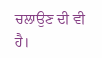ਚਲਾਉਣ ਦੀ ਵੀ ਹੈ।